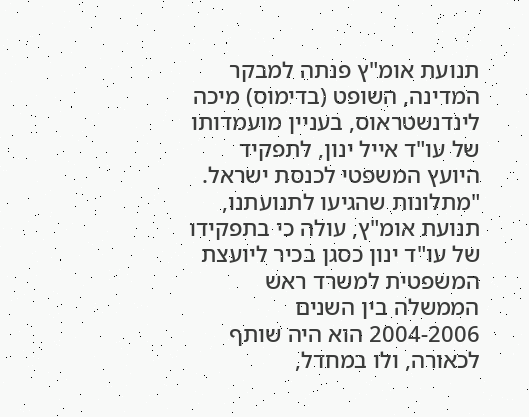תנועת אומ"ץ פנתה למבקר המדינה, השופט (בדימוס) מיכה לינדנשטראוס, בעניין מועמדותו של עו"ד אייל ינון, לתפקיד היועץ המשפטי לכנסת ישראל.
"מתלונות שהגיעו לתנועתנו, תנועת אומ"ץ, עולה כי בתפקידו של עו"ד ינון כסגן בכיר ליועצת המשפטית למשרד ראש הממשלה בין השנים 2004-2006 הוא היה שותף לכאורה, ולו במחדל,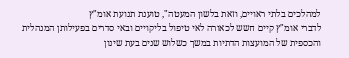למהלכים בלתי ראויים, וזאת בלשון המעטה", טוענת תנועת אומ"ץ
לדברי אומ"ץ קיים חשש לכאורה לאי טיפול בליקויים ובאי סדרים בפעילותן המנהלית והכספית של המועצות הדתיות במשך כשלוש שנים בעת שינון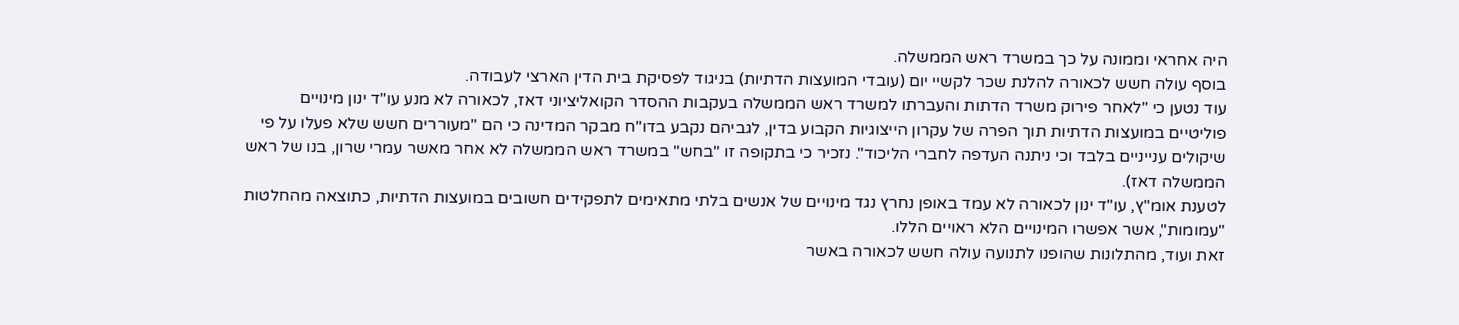היה אחראי וממונה על כך במשרד ראש הממשלה.
בוסף עולה חשש לכאורה להלנת שכר לקשיי יום (עובדי המועצות הדתיות) בניגוד לפסיקת בית הדין הארצי לעבודה.
עוד נטען כי "לאחר פירוק משרד הדתות והעברתו למשרד ראש הממשלה בעקבות ההסדר הקואליציוני דאז, לכאורה לא מנע עו"ד ינון מינויים פוליטיים במועצות הדתיות תוך הפרה של עקרון הייצוגיות הקבוע בדין, לגביהם נקבע בדו"ח מבקר המדינה כי הם "מעוררים חשש שלא פעלו על פי שיקולים ענייניים בלבד וכי ניתנה העדפה לחברי הליכוד". נזכיר כי בתקופה זו "בחש" במשרד ראש הממשלה לא אחר מאשר עמרי שרון, בנו של ראש הממשלה דאז).
לטענת אומ"ץ, עו"ד ינון לכאורה לא עמד באופן נחרץ נגד מינויים של אנשים בלתי מתאימים לתפקידים חשובים במועצות הדתיות, כתוצאה מהחלטות "עמומות", אשר אפשרו המינויים הלא ראויים הללו.
זאת ועוד, מהתלונות שהופנו לתנועה עולה חשש לכאורה באשר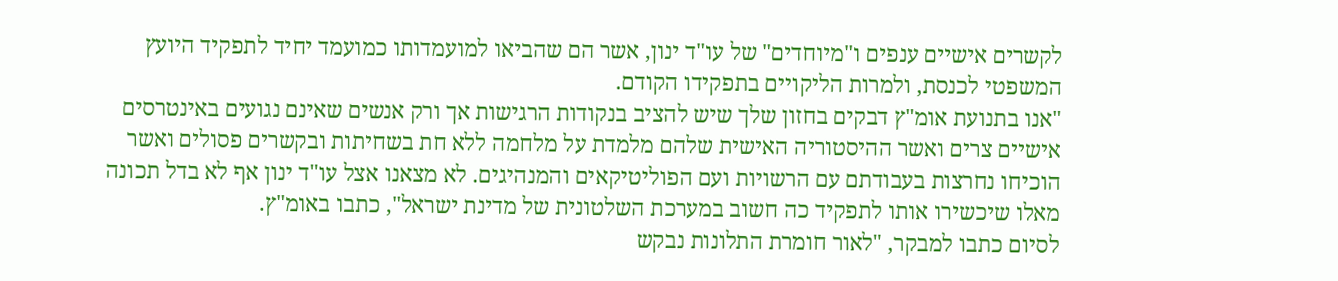לקשרים אישיים ענפים ו"מיוחדים" של עו"ד ינון, אשר הם שהביאו למועמדותו כמועמד יחיד לתפקיד היועץ המשפטי לכנסת, ולמרות הליקויים בתפקידו הקודם.
"אנו בתנועת אומ"ץ דבקים בחזון שלך שיש להציב בנקודות הרגישות אך ורק אנשים שאינם נגועים באינטרסים אישיים צרים ואשר ההיסטוריה האישית שלהם מלמדת על מלחמה ללא חת בשחיתות ובקשרים פסולים ואשר הוכיחו נחרצות בעבודתם עם הרשויות ועם הפוליטיקאים והמנהיגים. לא מצאנו אצל עו"ד ינון אף לא בדל תכונה מאלו שיכשירו אותו לתפקיד כה חשוב במערכת השלטונית של מדינת ישראל", כתבו באומ"ץ.
לסיום כתבו למבקר, "לאור חומרת התלונות נבקש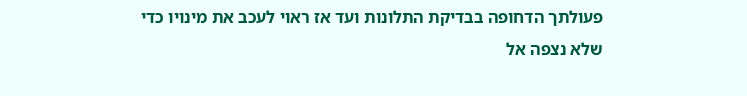פעולתך הדחופה בבדיקת התלונות ועד אז ראוי לעכב את מינויו כדי שלא נצפה אל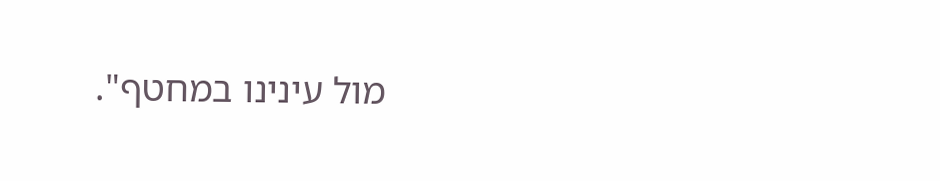מול עינינו במחטף".